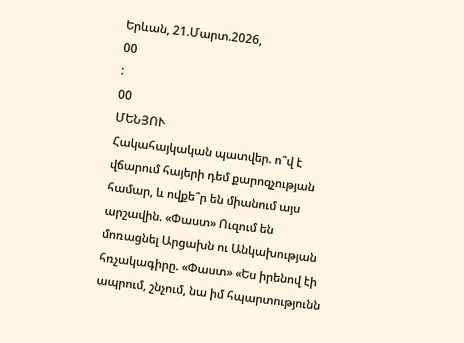Երևան, 21.Մարտ.2026,
00
:
00
ՄԵՆՅՈՒ
Հակահայկական պատվեր. ո՞վ է վճարում հայերի դեմ քարոզչության համար, և ովքե՞ր են միանում այս արշավին. «Փաստ» Ուզում են մոռացնել Արցախն ու Անկախության հռչակագիրը. «Փաստ» «Ես իրենով էի ապրում, շնչում, նա իմ հպարտությունն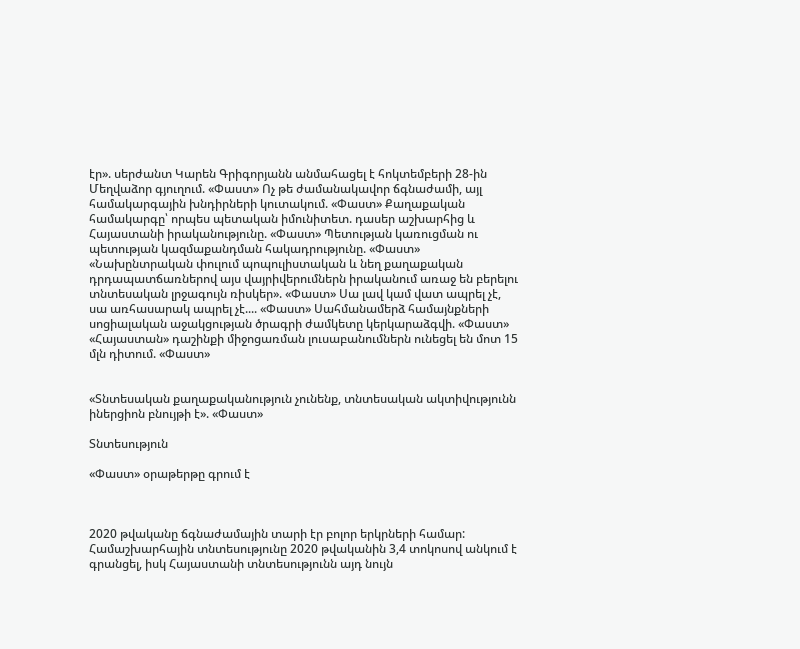էր». սերժանտ Կարեն Գրիգորյանն անմահացել է հոկտեմբերի 28-ին Մեղվաձոր գյուղում. «Փաստ» Ոչ թե ժամանակավոր ճգնաժամի, այլ համակարգային խնդիրների կուտակում. «Փաստ» Քաղաքական համակարգը՝ որպես պետական իմունիտետ. դասեր աշխարհից և Հայաստանի իրականությունը. «Փաստ» Պետության կառուցման ու պետության կազմաքանդման հակադրությունը. «Փաստ» «Նախընտրական փուլում պոպուլիստական և նեղ քաղաքական դրդապատճառներով այս վայրիվերումներն իրականում առաջ են բերելու տնտեսական լրջագույն ռիսկեր». «Փաստ» Սա լավ կամ վատ ապրել չէ, սա առհասարակ ապրել չէ.... «Փաստ» Սահմանամերձ համայնքների սոցիալական աջակցության ծրագրի ժամկետը կերկարաձգվի. «Փաստ» «Հայաստան» դաշինքի միջոցառման լուսաբանումներն ունեցել են մոտ 15 մլն դիտում. «Փաստ»


«Տնտեսական քաղաքականություն չունենք, տնտեսական ակտիվությունն իներցիոն բնույթի է». «Փաստ»

Տնտեսություն

«Փաստ» օրաթերթը գրում է



2020 թվականը ճգնաժամային տարի էր բոլոր երկրների համար: Համաշխարհային տնտեսությունը 2020 թվականին 3,4 տոկոսով անկում է գրանցել, իսկ Հայաստանի տնտեսությունն այդ նույն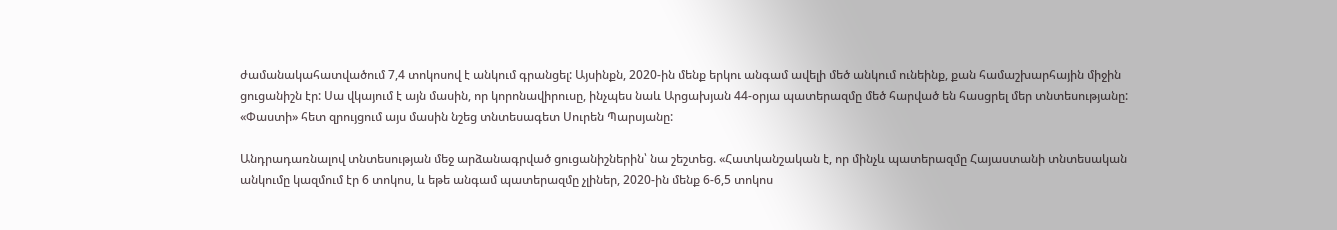ժամանակահատվածում 7,4 տոկոսով է անկում գրանցել: Այսինքն, 2020-ին մենք երկու անգամ ավելի մեծ անկում ունեինք, քան համաշխարհային միջին ցուցանիշն էր: Սա վկայում է այն մասին, որ կորոնավիրուսը, ինչպես նաև Արցախյան 44-օրյա պատերազմը մեծ հարված են հասցրել մեր տնտեսությանը: «Փաստի» հետ զրույցում այս մասին նշեց տնտեսագետ Սուրեն Պարսյանը:

Անդրադառնալով տնտեսության մեջ արձանագրված ցուցանիշներին՝ նա շեշտեց. «Հատկանշական է, որ մինչև պատերազմը Հայաստանի տնտեսական անկումը կազմում էր 6 տոկոս, և եթե անգամ պատերազմը չլիներ, 2020-ին մենք 6-6,5 տոկոս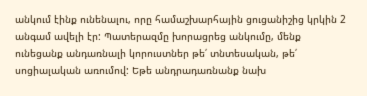անկում էինք ունենալու, որը համաշխարհային ցուցանիշից կրկին 2 անգամ ավելի էր: Պատերազմը խորացրեց անկումը, մենք ունեցանք անդառնալի կորուստներ թե՛ տնտեսական, թե՛ սոցիալական առումով: Եթե անդրադառնանք նախ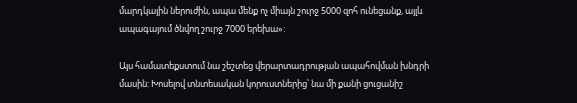մարդկային ներուժին, ապա մենք ոչ միայն շուրջ 5000 զոհ ունեցանք, այլև ապագայում ծնվող շուրջ 7000 երեխա»:

Այս համատեքստում նա շեշտեց վերարտադրության ապահովման խնդրի մասին: Խոսելով տնտեսական կորուստներից՝ նա մի քանի ցուցանիշ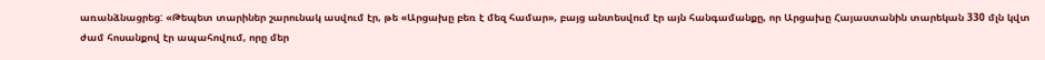առանձնացրեց: «Թեպետ տարիներ շարունակ ասվում էր, թե «Արցախը բեռ է մեզ համար», բայց անտեսվում էր այն հանգամանքը, որ Արցախը Հայաստանին տարեկան 330 մլն կվտ ժամ հոսանքով էր ապահովում, որը մեր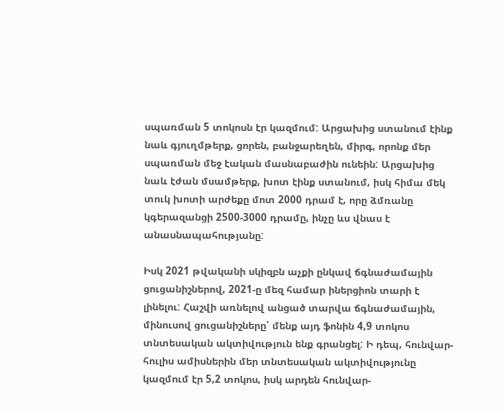սպառման 5 տոկոսն էր կազմում: Արցախից ստանում էինք նաև գյուղմթերք, ցորեն, բանջարեղեն, միրգ, որոնք մեր սպառման մեջ էական մասնաբաժին ունեին: Արցախից նաև էժան մսամթերք, խոտ էինք ստանում, իսկ հիմա մեկ տուկ խոտի արժեքը մոտ 2000 դրամ է, որը ձմռանը կգերազանցի 2500-3000 դրամը, ինչը ևս վնաս է անասնապահությանը:

Իսկ 2021 թվականի սկիզբն աչքի ընկավ ճգնաժամային ցուցանիշներով, 2021-ը մեզ համար իներցիոն տարի է լինելու: Հաշվի առնելով անցած տարվա ճգնաժամային, մինուսով ցուցանիշները՝ մենք այդ ֆոնին 4,9 տոկոս տնտեսական ակտիվություն ենք գրանցել: Ի դեպ, հունվար-հուլիս ամիսներին մեր տնտեսական ակտիվությունը կազմում էր 5,2 տոկոս, իսկ արդեն հունվար-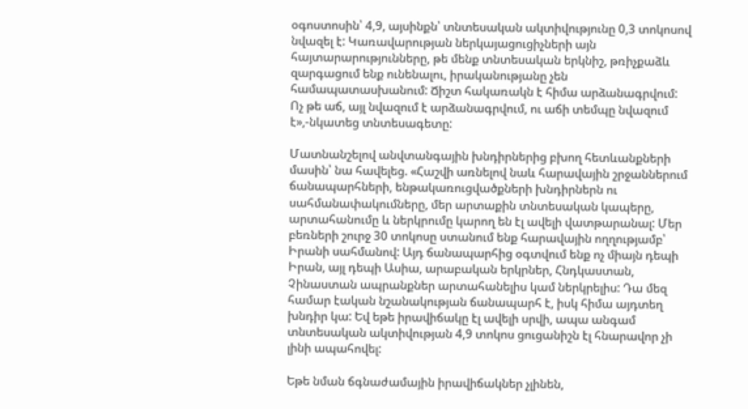օգոստոսին՝ 4,9, այսինքն՝ տնտեսական ակտիվությունը 0,3 տոկոսով նվազել է: Կառավարության ներկայացուցիչների այն հայտարարությունները, թե մենք տնտեսական երկնիշ, թռիչքաձև զարգացում ենք ունենալու, իրականությանը չեն համապատասխանում: Ճիշտ հակառակն է հիմա արձանագրվում: Ոչ թե աճ, այլ նվազում է արձանագրվում, ու աճի տեմպը նվազում է»,-նկատեց տնտեսագետը:

Մատնանշելով անվտանգային խնդիրներից բխող հետևանքների մասին՝ նա հավելեց. «Հաշվի առնելով նաև հարավային շրջաններում ճանապարհների, ենթակառուցվածքների խնդիրներն ու սահմանափակումները, մեր արտաքին տնտեսական կապերը, արտահանումը և ներկրումը կարող են էլ ավելի վատթարանալ: Մեր բեռների շուրջ 30 տոկոսը ստանում ենք հարավային ողղությամբ՝ Իրանի սահմանով: Այդ ճանապարհից օգտվում ենք ոչ միայն դեպի Իրան, այլ դեպի Ասիա, արաբական երկրներ, Հնդկաստան, Չինաստան ապրանքներ արտահանելիս կամ ներկրելիս: Դա մեզ համար էական նշանակության ճանապարհ է, իսկ հիմա այդտեղ խնդիր կա: Եվ եթե իրավիճակը էլ ավելի սրվի, ապա անգամ տնտեսական ակտիվության 4,9 տոկոս ցուցանիշն էլ հնարավոր չի լինի ապահովել:

Եթե նման ճգնաժամային իրավիճակներ չլինեն,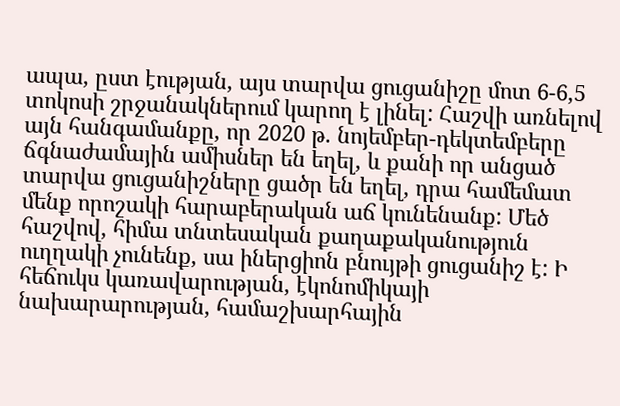ապա, ըստ էության, այս տարվա ցուցանիշը մոտ 6-6,5 տոկոսի շրջանակներում կարող է լինել: Հաշվի առնելով այն հանգամանքը, որ 2020 թ. նոյեմբեր-դեկտեմբերը ճգնաժամային ամիսներ են եղել, և քանի որ անցած տարվա ցուցանիշները ցածր են եղել, դրա համեմատ մենք որոշակի հարաբերական աճ կունենանք: Մեծ հաշվով, հիմա տնտեսական քաղաքականություն ուղղակի չունենք, սա իներցիոն բնույթի ցուցանիշ է: Ի հեճուկս կառավարության, էկոնոմիկայի նախարարության, համաշխարհային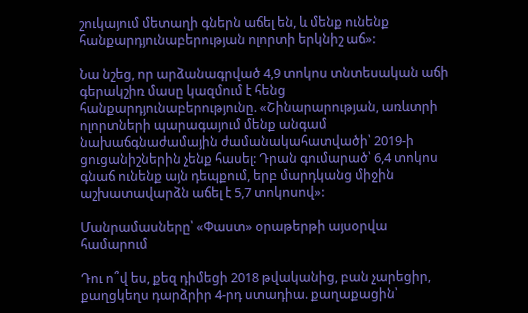շուկայում մետաղի գներն աճել են, և մենք ունենք հանքարդյունաբերության ոլորտի երկնիշ աճ»:

Նա նշեց, որ արձանագրված 4,9 տոկոս տնտեսական աճի գերակշիռ մասը կազմում է հենց հանքարդյունաբերությունը. «Շինարարության, առևտրի ոլորտների պարագայում մենք անգամ նախաճգնաժամային ժամանակահատվածի՝ 2019-ի ցուցանիշներին չենք հասել: Դրան գումարած՝ 6,4 տոկոս գնաճ ունենք այն դեպքում, երբ մարդկանց միջին աշխատավարձն աճել է 5,7 տոկոսով»:

Մանրամասները՝ «Փաստ» օրաթերթի այսօրվա համարում

Դու ո՞վ ես, քեզ դիմեցի 2018 թվականից, բան չարեցիր, քաղցկեղս դարձրիր 4-րդ ստադիա. քաղաքացին՝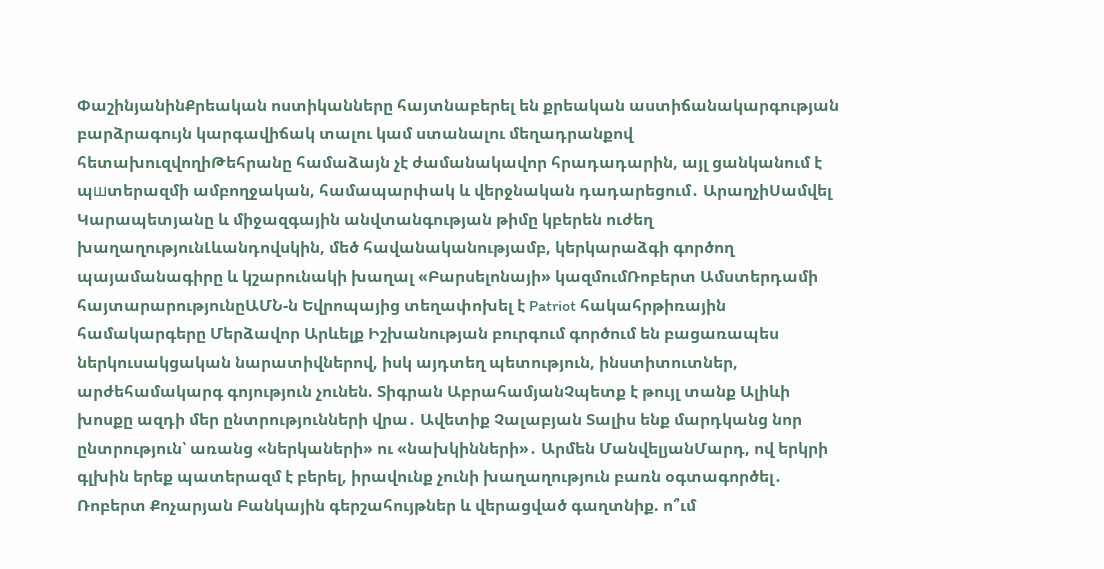ՓաշինյանինՔրեական ոստիկանները հայտնաբերել են քրեական աստիճանակարգության բարձրագույն կարգավիճակ տալու կամ ստանալու մեղադրանքով հետախուզվողիԹեհրանը համաձայն չէ ժամանակավոր հրադադարին, այլ ցանկանում է պшտերազմի ամբողջական, համապարփակ և վերջնական դադարեցում․ ԱրաղչիՍամվել Կարապետյանը և միջազգային անվտանգության թիմը կբերեն ուժեղ խաղաղությունԼևանդովսկին, մեծ հավանականությամբ, կերկարաձգի գործող պայամանագիրը և կշարունակի խաղալ «Բարսելոնայի» կազմումՌոբերտ Ամստերդամի հայտարարությունըԱՄՆ-ն Եվրոպայից տեղափոխել է Patriot հակահրթիռային համակարգերը Մերձավոր Արևելք Իշխանության բուրգում գործում են բացառապես ներկուսակցական նարատիվներով, իսկ այդտեղ պետություն, ինստիտուտներ, արժեհամակարգ գոյություն չունեն. Տիգրան ԱբրահամյանՉպետք է թույլ տանք Ալիևի խոսքը ազդի մեր ընտրությունների վրա․ Ավետիք Չալաբյան Տալիս ենք մարդկանց նոր ընտրություն՝ առանց «ներկաների» ու «նախկինների»․ Արմեն ՄանվելյանՄարդ, ով երկրի գլխին երեք պատերազմ է բերել, իրավունք չունի խաղաղություն բառն օգտագործել․ Ռոբերտ Քոչարյան Բանկային գերշահույթներ և վերացված գաղտնիք. ո՞ւմ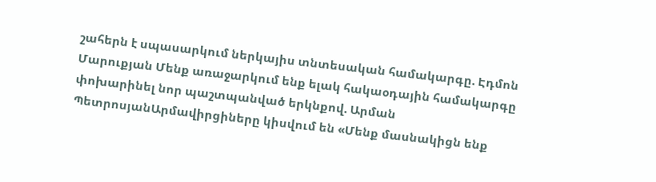շահերն է սպասարկում ներկայիս տնտեսական համակարգը. Էդմոն Մարուքյան Մենք առաջարկում ենք ելակ հակաօդային համակարգը փոխարինել նոր պաշտպանված երկնքով. Արման ՊետրոսյանԱրմավիրցիները կիսվում են «Մենք մասնակիցն ենք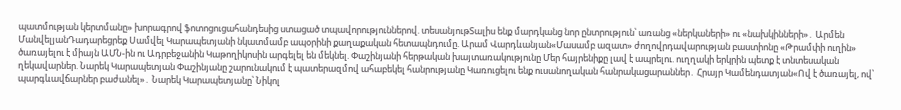պատմության կերտմանը» խորագրով ֆոտոցուցահանդեսից ստացած տպավորություններով. տեսանյութՏալիս ենք մարդկանց նոր ընտրություն՝ առանց «ներկաների» ու «նախկինների»․ Արմեն ՄանվելյանԴադարեցրեք Սամվել Կարապետյանի նկատմամբ ապօրինի քաղաքական հետապնդումը. Արամ Վարդևանյան«Մասամբ ազատ» ժողովրդավարության բաստիոնը «Թրամփի ուղին» ծառայելու է միայն ԱՄՆ-ին ու Ադրբեջանին Կաթողիկոսին արգելել են մեկնել. Փաշինյանի հերթական խայտառակությունը Մեր հայրենիքը լավ է ապրելու. ուղղակի երկրին պետք է տնտեսական ղեկավարներ. Նարեկ Կարապետյան Փաշինյանը շարունակում է պատերազմով ահաբեկել հանրությանը Կառուցելու ենք ուսանողական հանրակացարաններ․ Հրայր Կամենդատյան«Ով է ծառայել, ով՝ պարգևավճարներ բաժանել»․ Նարեկ Կարապետյանը՝ Նիկոլ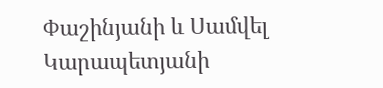Փաշինյանի և Սամվել Կարապետյանի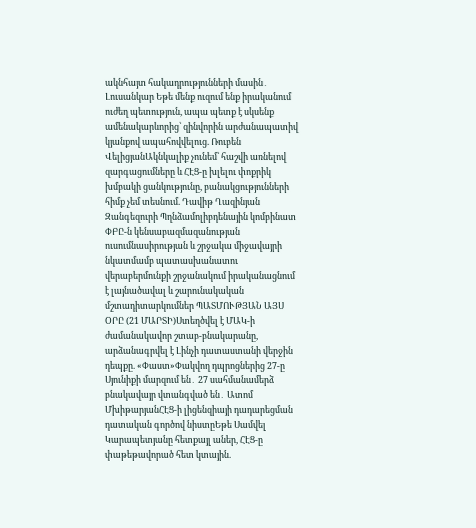ակնհայտ հակադրությունների մասին․ Լուսանկար Եթե մենք ուզում ենք իրականում ուժեղ պետություն, ապա պետք է սկսենք ամենակարևորից՝ զինվորին արժանապատիվ կյանքով ապահովվելուց. Ռուբեն ՎելիցյանԱկնկալիք չունեմ՝ հաշվի առնելով զարգացումները և ՀԷՑ-ը խլելու փոքրիկ խմբակի ցանկությունը, բանակցությունների հիմք չեմ տեսնում. Դավիթ Ղազինյան Զանգեզուրի Պղնձամոլիբդենային կոմբինատ ՓԲԸ-ն կենսաբազմազանության ուսումնասիրության և շրջակա միջավայրի նկատմամբ պատասխանատու վերաբերմունքի շրջանակում իրականացնում է լայնածավալ և շարունակական մշտադիտարկումներ ՊԱՏՄՈՒԹՅԱՆ ԱՅՍ ՕՐԸ (21 ՄԱՐՏԻ)Ստեղծվել է ՄԱԿ-ի ժամանակավոր շտաբ-բնակարանը, արձանագրվել է Լինչի դատաստանի վերջին դեպքը. «Փաստ»Փակվող դպրոցներից 27-ը Սյունիքի մարզում են․ 27 սահմանամերձ բնակավայր վտանգված են․ Ատոմ ՄխիթարյանՀԷՑ-ի լիցենզիայի դադարեցման դատական գործով նիստըԵթե Սամվել Կարապետյանը հետքայլ աներ, ՀԷՑ-ը փաթեթավորած հետ կտային.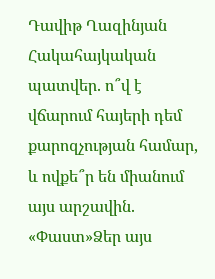Դավիթ Ղազինյան Հակահայկական պատվեր. ո՞վ է վճարում հայերի դեմ քարոզչության համար, և ովքե՞ր են միանում այս արշավին. «Փաստ»Ձեր այս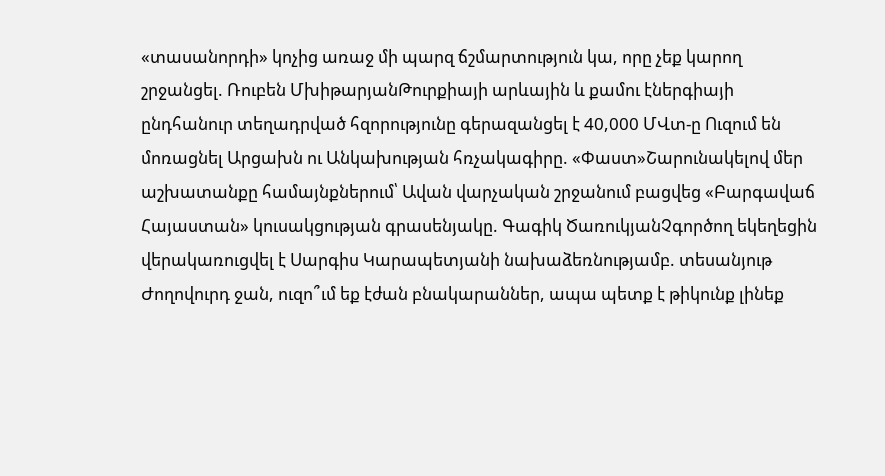«տասանորդի» կոչից առաջ մի պարզ ճշմարտություն կա, որը չեք կարող շրջանցել. Ռուբեն ՄխիթարյանԹուրքիայի արևային և քամու էներգիայի ընդհանուր տեղադրված հզորությունը գերազանցել է 40,000 ՄՎտ-ը Ուզում են մոռացնել Արցախն ու Անկախության հռչակագիրը. «Փաստ»Շարունակելով մեր աշխատանքը համայնքներում՝ Ավան վարչական շրջանում բացվեց «Բարգավաճ Հայաստան» կուսակցության գրասենյակը. Գագիկ ԾառուկյանՉգործող եկեղեցին վերակառուցվել է Սարգիս Կարապետյանի նախաձեռնությամբ. տեսանյութ Ժողովուրդ ջան, ուզո՞ւմ եք էժան բնակարաններ, ապա պետք է թիկունք լինեք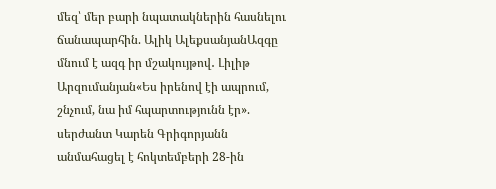մեզ՝ մեր բարի նպատակներին հասնելու ճանապարհին. Ալիկ ԱլեքսանյանԱզգը մնում է ազգ իր մշակույթով․ Լիլիթ Արզումանյան«Ես իրենով էի ապրում, շնչում, նա իմ հպարտությունն էր». սերժանտ Կարեն Գրիգորյանն անմահացել է հոկտեմբերի 28-ին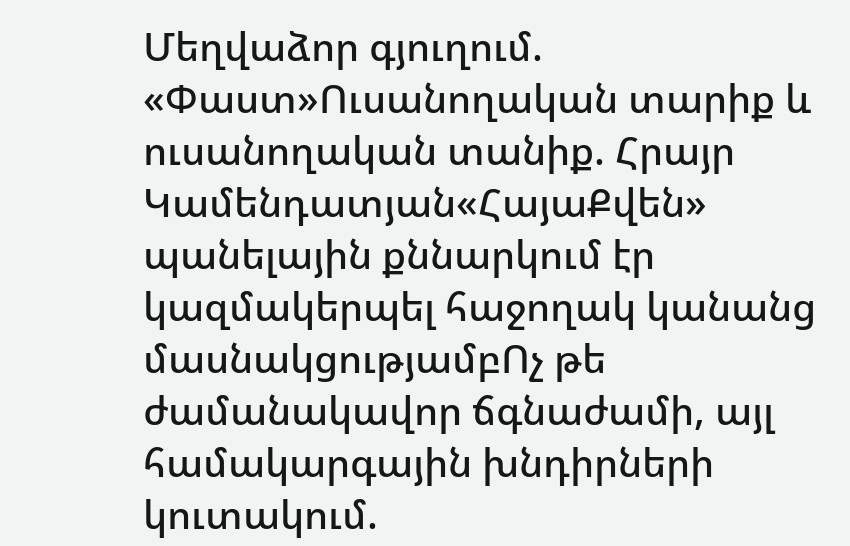Մեղվաձոր գյուղում. «Փաստ»Ուսանողական տարիք և ուսանողական տանիք. Հրայր Կամենդատյան«ՀայաՔվեն» պանելային քննարկում էր կազմակերպել հաջողակ կանանց մասնակցությամբՈչ թե ժամանակավոր ճգնաժամի, այլ համակարգային խնդիրների կուտակում.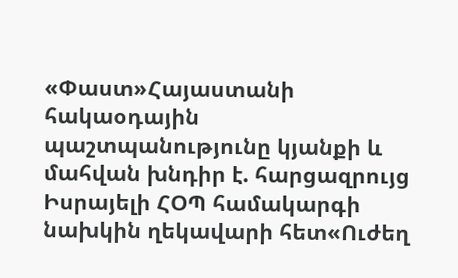«Փաստ»Հայաստանի հակաօդային պաշտպանությունը կյանքի և մահվան խնդիր է. հարցազրույց Իսրայելի ՀՕՊ համակարգի նախկին ղեկավարի հետ«Ուժեղ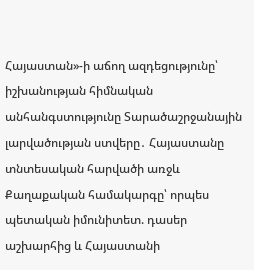Հայաստան»-ի աճող ազդեցությունը՝ իշխանության հիմնական անհանգստությունը Տարածաշրջանային լարվածության ստվերը․ Հայաստանը տնտեսական հարվածի առջև Քաղաքական համակարգը՝ որպես պետական իմունիտետ. դասեր աշխարհից և Հայաստանի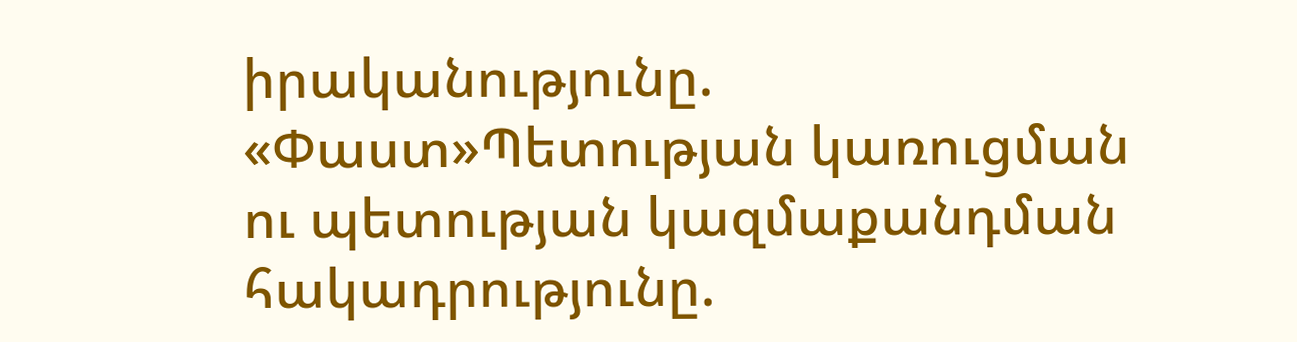իրականությունը. «Փաստ»Պետության կառուցման ու պետության կազմաքանդման հակադրությունը.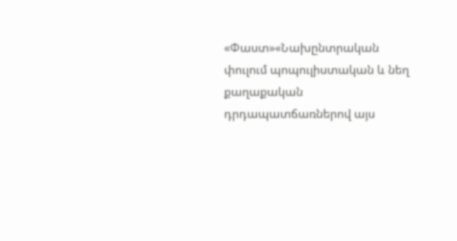«Փաստ»«Նախընտրական փուլում պոպուլիստական և նեղ քաղաքական դրդապատճառներով այս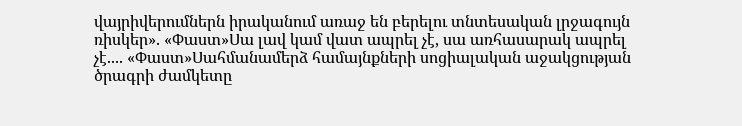վայրիվերումներն իրականում առաջ են բերելու տնտեսական լրջագույն ռիսկեր». «Փաստ»Սա լավ կամ վատ ապրել չէ, սա առհասարակ ապրել չէ.... «Փաստ»Սահմանամերձ համայնքների սոցիալական աջակցության ծրագրի ժամկետը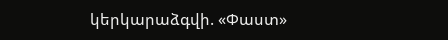կերկարաձգվի. «Փաստ»